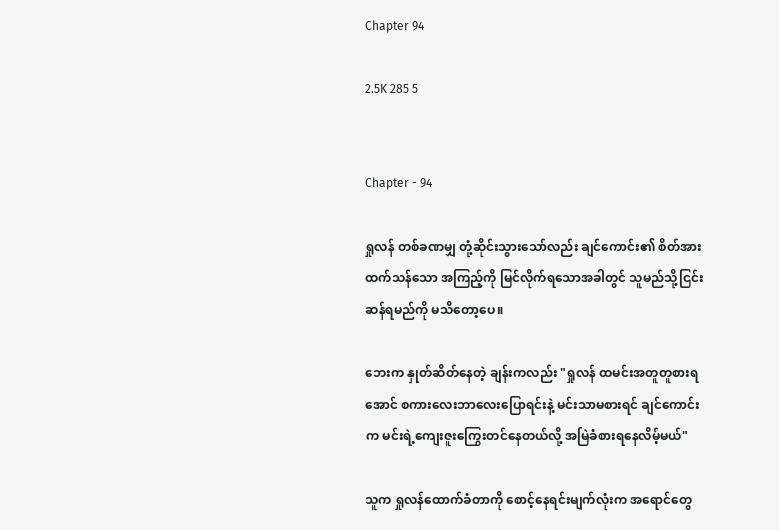Chapter 94

2.5K 285 5


Chapter - 94

ရှုလန် တစ်ခဏမျှ တုံ့ဆိုင်းသွားသော်လည်း ချင်ကောင်း၏ စိတ်အားထက်သန်သော အကြည့်ကို မြင်လိုက်ရသောအခါတွင် သူမည်သို့ငြင်းဆန်ရမည်ကို မသိတော့ပေ။

ဘေးက နှုတ်ဆိတ်နေတဲ့ ချန်းကလည်း "ရှုလန် ထမင်းအတူတူစားရအောင် စကားလေးဘာလေးပြောရင်းနဲ့ မင်းသာမစားရင် ချင်ကောင်းက မင်းရဲ့ကျေးဇူးကြွေးတင်နေတယ်လို့ အမြဲခံစားရနေလိမ့်မယ်"

သူက ရှုလန်ထောက်ခံတာကို စောင့်နေရင်းမျက်လုံးက အရောင်တွေ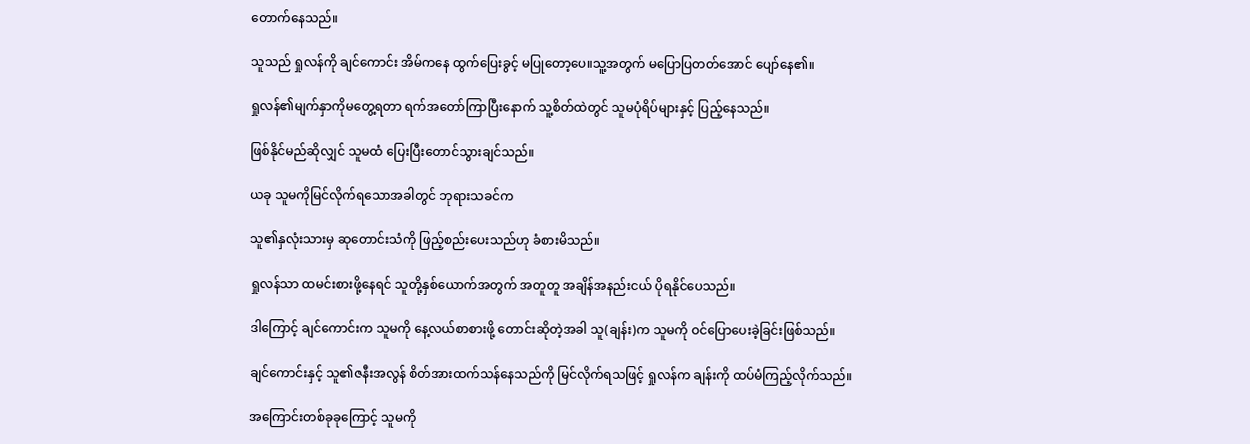တောက်နေသည်။

သူသည် ရှုလန်ကို ချင်ကောင်း အိမ်ကနေ ထွက်ပြေးခွင့် မပြုတော့ပေ။သူ့အတွက် မပြောပြတတ်အောင် ပျော်နေ၏။

ရှုလန်၏မျက်နှာကိုမတွေ့ရတာ ရက်အတော်ကြာပြီးနောက် သူ့စိတ်ထဲတွင် သူမပုံရိပ်များနှင့် ပြည့်နေသည်။

ဖြစ်နိုင်မည်ဆိုလျှင် သူမထံ ပြေးပြီး‌တောင်သွားချင်သည်။

ယခု သူမကိုမြင်လိုက်ရသောအခါတွင် ဘုရားသခင်က

သူ၏နှလုံးသားမှ ဆုတောင်းသံကို ဖြည့်စည်းပေးသည်ဟု ခံစားမိသည်။

ရှုလန်သာ ထမင်းစားဖို့နေရင် သူတို့နှစ်ယောက်အတွက် အတူတူ အချိန်အနည်းငယ် ပိုရနိုင်ပေသည်။

ဒါကြောင့် ချင်ကောင်းက သူမကို နေ့လယ်စာစားဖို့ တောင်းဆိုတဲ့အခါ သူ(ချန်း)က သူမကို ဝင်ပြောပေးခဲ့ခြင်းဖြစ်သည်။

ချင်ကောင်းနှင့် သူ၏ဇနီးအလွန် စိတ်အားထက်သန်နေသည်ကို မြင်လိုက်ရသဖြင့် ရှုလန်က ချန်းကို ထပ်မံကြည့်လိုက်သည်။

အကြောင်းတစ်ခုခုကြောင့် သူမကို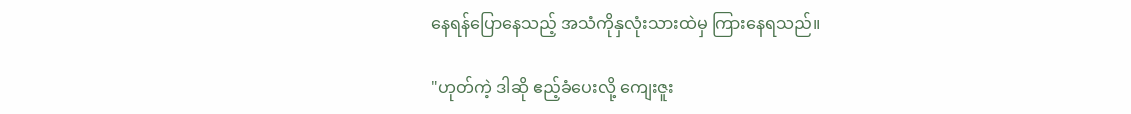နေရန်ပြောနေသည့် အသံကိုနှလုံးသားထဲမှ ကြားနေရသည်။

"ဟုတ်ကဲ့ ဒါဆို ဧည့်ခံပေးလို့ ကျေးဇူး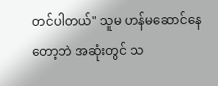တင်ပါတယ်" သူမ ဟန်မဆောင်နေတော့ဘဲ အဆုံးတွင် သ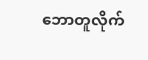ဘောတူလိုက်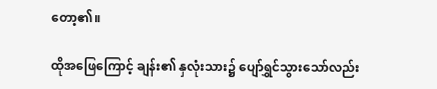တော့၏။

ထိုအ‌ဖြေ‌ကြောင့် ချန်း၏ နှလုံးသား၌ ပျော်ရွှင်သွားသော်လည်း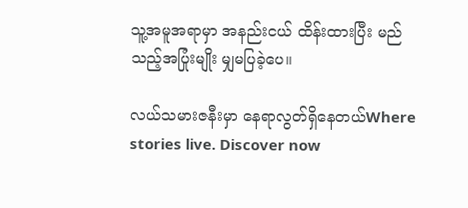သူ့အမူအရာမှာ အနည်းငယ် ထိန်းထားပြီး မည်သည့်အပြုံးမျိုး မျှမပြခဲ့ပေ။

လယ်သမားဇနီးမှာ နေရာလွတ်ရှိနေတယ်Where stories live. Discover now